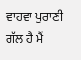ਵਾਹਵਾ ਪੁਰਾਣੀ ਗੱਲ ਹੈ ਮੈਂ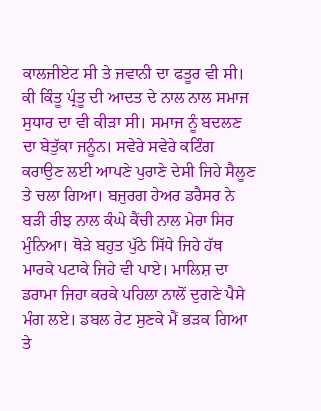ਕਾਲਜੀਏਟ ਸੀ ਤੇ ਜਵਾਨੀ ਦਾ ਫਤੂਰ ਵੀ ਸੀ। ਕੀ ਕਿੰਤੂ ਪ੍ਰੰਤੂ ਦੀ ਆਦਤ ਦੇ ਨਾਲ ਨਾਲ ਸਮਾਜ ਸੁਧਾਰ ਦਾ ਵੀ ਕੀੜਾ ਸੀ। ਸਮਾਜ ਨੂੰ ਬਦਲਣ ਦਾ ਬੇਤੁੱਕਾ ਜਨੂੰਨ। ਸਵੇਰੇ ਸਵੇਰੇ ਕਟਿੰਗ ਕਰਾਉਣ ਲਈ ਆਪਣੇ ਪੁਰਾਣੇ ਦੇਸੀ ਜਿਹੇ ਸੈਲੂਣ ਤੇ ਚਲਾ ਗਿਆ। ਬਜੁਰਗ ਹੇਅਰ ਡਰੈਸਰ ਨੇ ਬੜੀ ਰੀਝ ਨਾਲ ਕੰਘੇ ਕੈਂਚੀ ਨਾਲ ਮੇਰਾ ਸਿਰ ਮੁੰਨਿਆ। ਥੋੜੇ ਬਹੁਤ ਪੁੱਠੇ ਸਿੱਧੇ ਜਿਹੇ ਹੱਥ ਮਾਰਕੇ ਪਟਾਕੇ ਜਿਹੇ ਵੀ ਪਾਏ। ਮਾਲਿਸ਼ ਦਾ ਡਰਾਮਾ ਜਿਹਾ ਕਰਕੇ ਪਹਿਲਾ ਨਾਲੋਂ ਦੁਗਣੇ ਪੈਸੇ ਮੰਗ ਲਏ। ਡਬਲ ਰੇਟ ਸੁਣਕੇ ਮੈਂ ਭੜਕ ਗਿਆ ਤੇ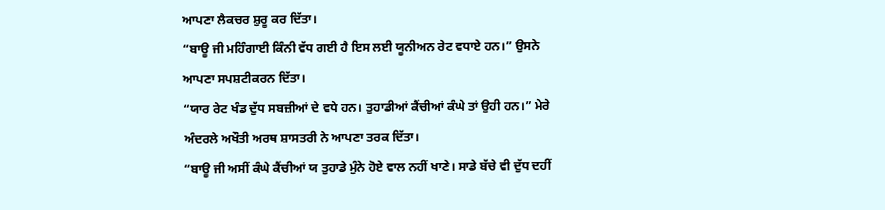ਆਪਣਾ ਲੈਕਚਰ ਸ਼ੁਰੂ ਕਰ ਦਿੱਤਾ।
“ਬਾਊ ਜੀ ਮਹਿੰਗਾਈ ਕਿੰਨੀ ਵੱਧ ਗਈ ਹੈ ਇਸ ਲਈ ਯੂਨੀਅਨ ਰੇਟ ਵਧਾਏ ਹਨ।” ਉਸਨੇ ਆਪਣਾ ਸਪਸ਼ਟੀਕਰਨ ਦਿੱਤਾ।
“ਯਾਰ ਰੇਟ ਖੰਡ ਦੁੱਧ ਸਬਜ਼ੀਆਂ ਦੇ ਵਧੇ ਹਨ। ਤੁਹਾਡੀਆਂ ਕੈਂਚੀਆਂ ਕੰਘੇ ਤਾਂ ਉਹੀ ਹਨ।” ਮੇਰੇ ਅੰਦਰਲੇ ਅਖੌਤੀ ਅਰਥ ਸ਼ਾਸਤਰੀ ਨੇ ਆਪਣਾ ਤਰਕ ਦਿੱਤਾ।
“ਬਾਊ ਜੀ ਅਸੀਂ ਕੰਘੇ ਕੈਂਚੀਆਂ ਯ ਤੁਹਾਡੇ ਮੁੰਨੇ ਹੋਏ ਵਾਲ ਨਹੀਂ ਖਾਣੇ। ਸਾਡੇ ਬੱਚੇ ਵੀ ਦੁੱਧ ਦਹੀਂ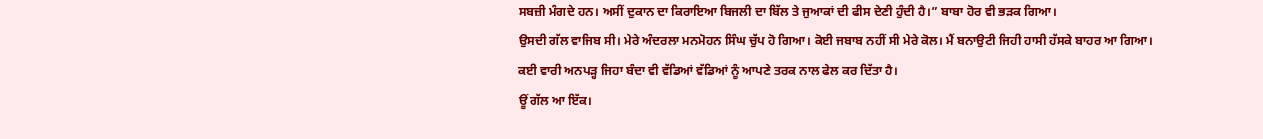ਸਬਜ਼ੀ ਮੰਗਦੇ ਹਨ। ਅਸੀਂ ਦੁਕਾਨ ਦਾ ਕਿਰਾਇਆ ਬਿਜਲੀ ਦਾ ਬਿੱਲ ਤੇ ਜੁਆਕਾਂ ਦੀ ਫੀਸ ਦੇਣੀ ਹੁੰਦੀ ਹੈ।” ਬਾਬਾ ਹੋਰ ਵੀ ਭੜਕ ਗਿਆ।
ਉਸਦੀ ਗੱਲ ਵਾਜਿਬ ਸੀ। ਮੇਰੇ ਅੰਦਰਲਾ ਮਨਮੋਹਨ ਸਿੰਘ ਚੁੱਪ ਹੋ ਗਿਆ। ਕੋਈ ਜਬਾਬ ਨਹੀਂ ਸੀ ਮੇਰੇ ਕੋਲ। ਮੈਂ ਬਨਾਉਟੀ ਜਿਹੀ ਹਾਸੀ ਹੱਸਕੇ ਬਾਹਰ ਆ ਗਿਆ। ਕਈ ਵਾਰੀ ਅਨਪੜ੍ਹ ਜਿਹਾ ਬੰਦਾ ਵੀ ਵੱਡਿਆਂ ਵੱਡਿਆਂ ਨੂੰ ਆਪਣੇ ਤਰਕ ਨਾਲ ਫੇਲ ਕਰ ਦਿੱਤਾ ਹੈ।
ਊਂ ਗੱਲ ਆ ਇੱਕ।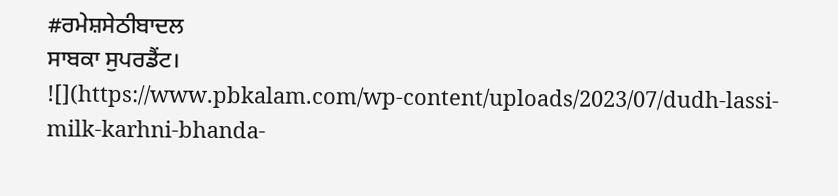#ਰਮੇਸ਼ਸੇਠੀਬਾਦਲ
ਸਾਬਕਾ ਸੁਪਰਡੈਂਟ।
![](https://www.pbkalam.com/wp-content/uploads/2023/07/dudh-lassi-milk-karhni-bhanda-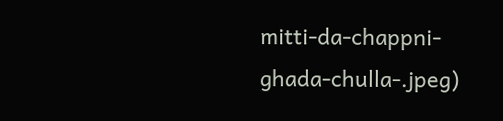mitti-da-chappni-ghada-chulla-.jpeg)